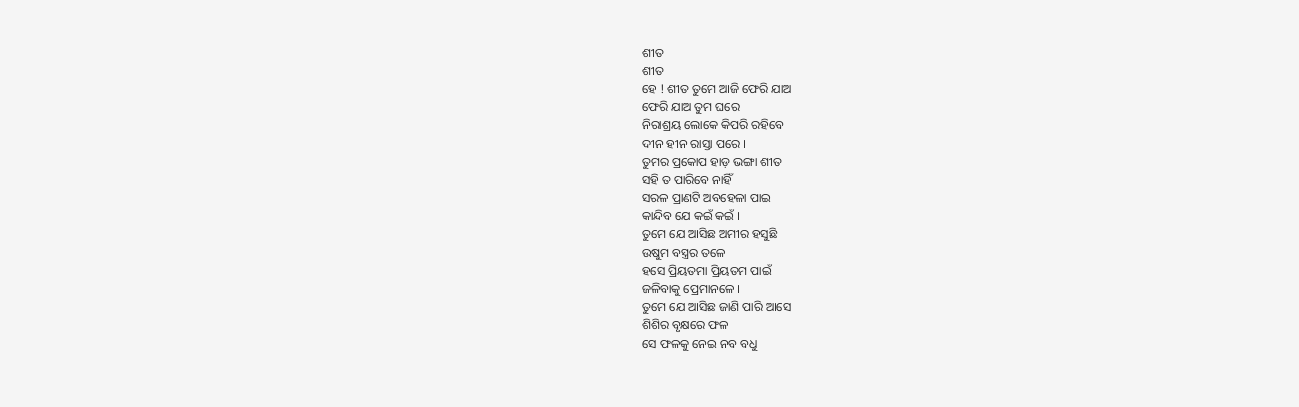ଶୀତ
ଶୀତ
ହେ ! ଶୀତ ତୁମେ ଆଜି ଫେରି ଯାଅ
ଫେରି ଯାଅ ତୁମ ଘରେ
ନିରାଶ୍ରୟ ଲୋକେ କିପରି ରହିବେ
ଦୀନ ହୀନ ରାସ୍ତା ପରେ ।
ତୁମର ପ୍ରକୋପ ହାଡ଼ ଭଙ୍ଗା ଶୀତ
ସହି ତ ପାରିବେ ନାହିଁ
ସରଳ ପ୍ରାଣଟି ଅବହେଳା ପାଇ
କାନ୍ଦିବ ଯେ କଇଁ କଇଁ ।
ତୁମେ ଯେ ଆସିଛ ଅମୀର ହସୁଛି
ଉଷୁମ ବସ୍ତ୍ରର ତଳେ
ହସେ ପ୍ରିୟତମା ପ୍ରିୟତମ ପାଇଁ
ଜଳିବାକୁ ପ୍ରେମାନଳେ ।
ତୁମେ ଯେ ଆସିଛ ଜାଣି ପାରି ଆସେ
ଶିଶିର ବୃକ୍ଷରେ ଫଳ
ସେ ଫଳକୁ ନେଇ ନବ ବଧୁ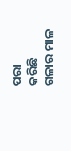ପରା
କରିଛି ଗଳାର ମାଳ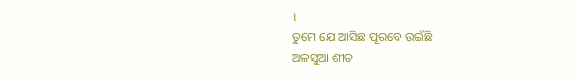।
ତୁମେ ଯେ ଆସିଛ ପୂରବେ ଉଇଁଛି
ଅଳସୁଆ ଶୀତ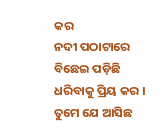କର
ନଦୀ ପଠାଟାରେ ବିଛେଇ ପଡ଼ିଛି
ଧରିବାକୁ ପ୍ରିୟ କର ।
ତୁମେ ଯେ ଆସିଛ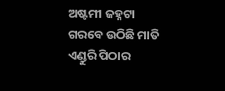ଅଷ୍ଟମୀ ଜହ୍ନଟା
ଗରବେ ଉଠିଛି ମାତି
ଏଣ୍ଡୁରି ପିଠାର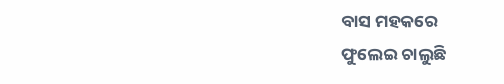ବାସ ମହକରେ
ଫୁଲେଇ ଚାଲୁଛି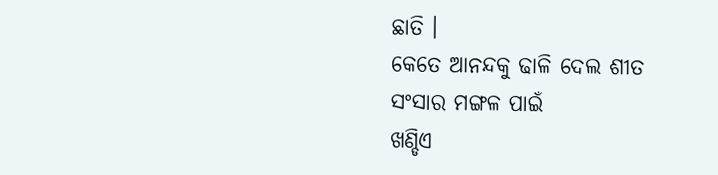ଛାତି ।
କେତେ ଆନନ୍ଦକୁ ଢାଳି ଦେଲ ଶୀତ
ସଂସାର ମଙ୍ଗଳ ପାଇଁ
ଖଣ୍ଡିଏ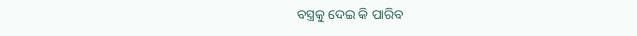ବସ୍ତ୍ରକୁ ଦେଇ କି ପାରିବ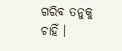ଗରିବ ତନୁକୁ ଚାହିଁ ।